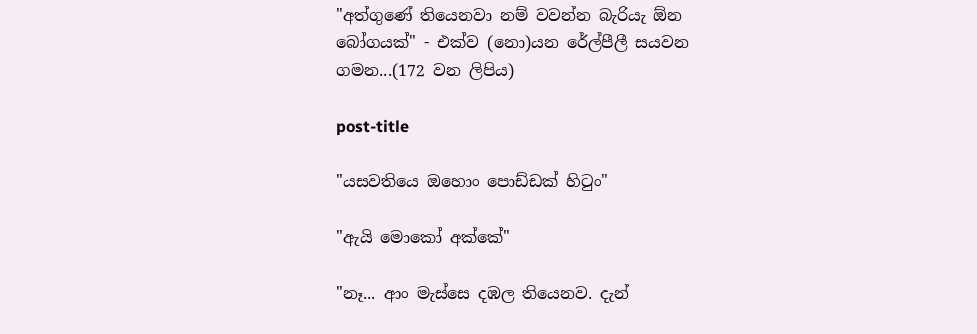"අත්ගුණේ තියෙනවා නම් වවන්න බැරියැ ඕන බෝගයක්" - එක්ව (නො)යන රේල්පීලී සයවන ගමන...(172 වන ලිපිය)

post-title

"යසවතියෙ ඔහොං පොඩ්ඩක් හිටුං"

"ඇයි මොකෝ අක්කේ"

"නෑ... ආං මැස්සෙ දඹල තියෙනව. දැන්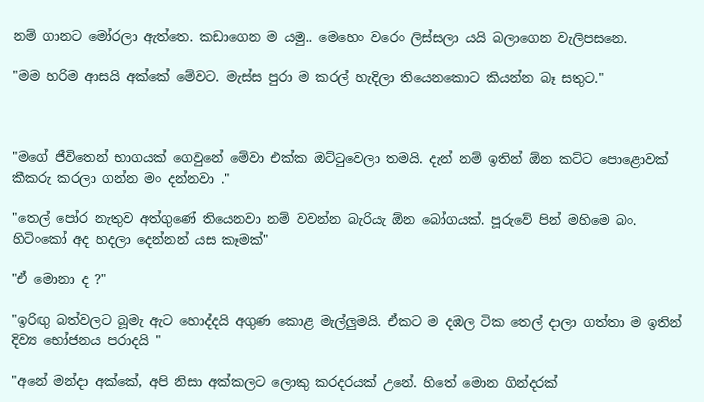නම් ගානට මෝරලා ඇත්තෙ. කඩාගෙන ම යමු.. මෙහෙං වරෙං ලිස්සලා යයි බලාගෙන වැලිපසනෙ.

"මම හරිම ආසයි අක්කේ මේවට. මැස්ස පුරා ම කරල් හැදිලා තියෙනකොට කියන්න බෑ සතුට."



"මගේ ජීවිතෙන් භාගයක් ගෙවුනේ මේවා එක්ක ඔට්ටුවෙලා තමයි. දැන් නම් ඉතින් ඕන කට්ට පොළොවක් කීකරු කරලා ගන්න මං දන්නවා ."

"තෙල් පෝර නැතුව අත්ගුණේ තියෙනවා නම් වවන්න බැරියැ ඕන බෝගයක්. පූරුවේ පින් මහිමෙ බං. හිටිංකෝ අද හදලා දෙන්නන් යස කෑමක්"

"ඒ මොනා ද ?"

"ඉරිඟු බත්වලට බූමැ ඇට හොද්දයි අගුණ කොළ මැල්ලුමයි. ඒකට ම දඹල ටික තෙල් දාලා ගත්තා ම ඉතින් දිව්‍ය භෝජනය පරාදයි "

"අනේ මන්දා අක්කේ, අපි නිසා අක්කලට ලොකු කරදරයක් උනේ. හිතේ මොන ගින්දරක්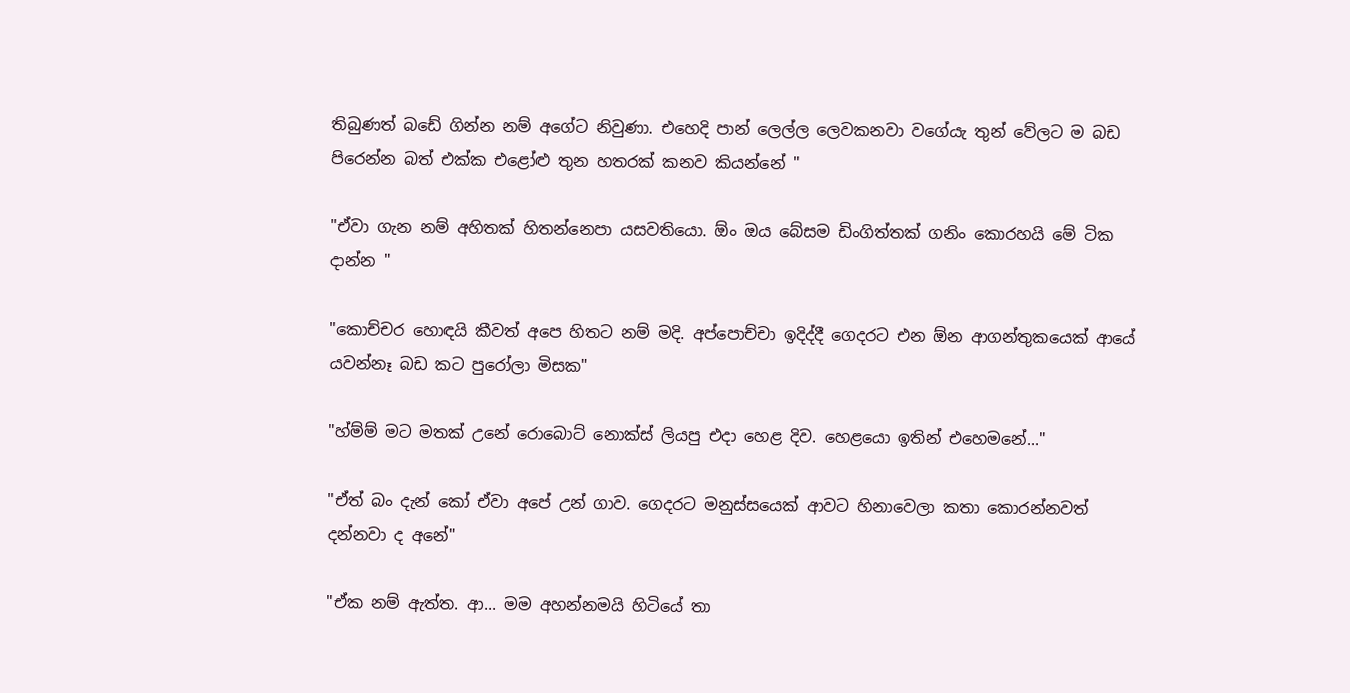තිබුණත් බඩේ ගින්න නම් අගේට නිවුණා. එහෙදි පාන් ලෙල්ල ලෙවකනවා වගේයැ තුන් වේලට ම බඩ පිරෙන්න බත් එක්ක එළෝළු තුන හතරක් කනව කියන්නේ "

"ඒවා ගැන නම් අහිතක් හිතන්නෙපා යසවතියො. ඕං ඔය බේසම ඩිංගිත්තක් ගනිං කොරහයි මේ ටික දාන්න "

"කොච්චර හොඳයි කීවත් අපෙ හිතට නම් මදි. අප්පොච්චා ඉදිද්දී ගෙදරට එන ඕන ආගන්තුකයෙක් ආයේ යවන්නෑ බඩ කට පුරෝලා මිසක"

"හ්ම්ම් මට මතක් උනේ රොබොට් නොක්ස් ලියපු එදා හෙළ දිව. හෙළයො ඉතින් එහෙමනේ..."

"ඒත් බං දැන් කෝ ඒවා අපේ උන් ගාව. ගෙදරට මනුස්සයෙක් ආවට හිනාවෙලා කතා කොරන්නවත් දන්නවා ද අනේ"

"ඒක නම් ඇත්ත. ආ... මම අහන්නමයි හිටියේ තා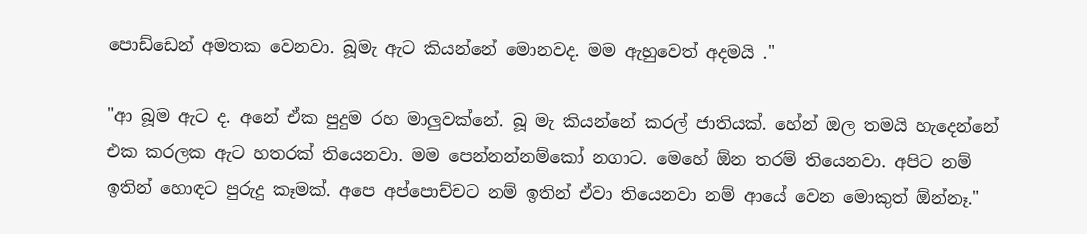පොඩ්ඩෙන් අමතක වෙනවා. බූමැ ඇට කියන්නේ මොනවද. මම ඇහුවෙත් අදමයි ."

"ආ බූම ඇට ද. අනේ ඒක පුදුම රහ මාලුවක්නේ. බූ මැ කියන්නේ කරල් ජාතියක්. හේන් ඔල තමයි හැදෙන්නේ එක කරලක ඇට හතරක් තියෙනවා. මම පෙන්නන්නම්කෝ නගාට. මෙහේ ඕන තරම් තියෙනවා. අපිට නම් ඉතින් හොඳට පුරුදු කෑමක්. අපෙ අප්පොච්චට නම් ඉතින් ඒවා තියෙනවා නම් ආයේ වෙන මොකුත් ඕන්නෑ."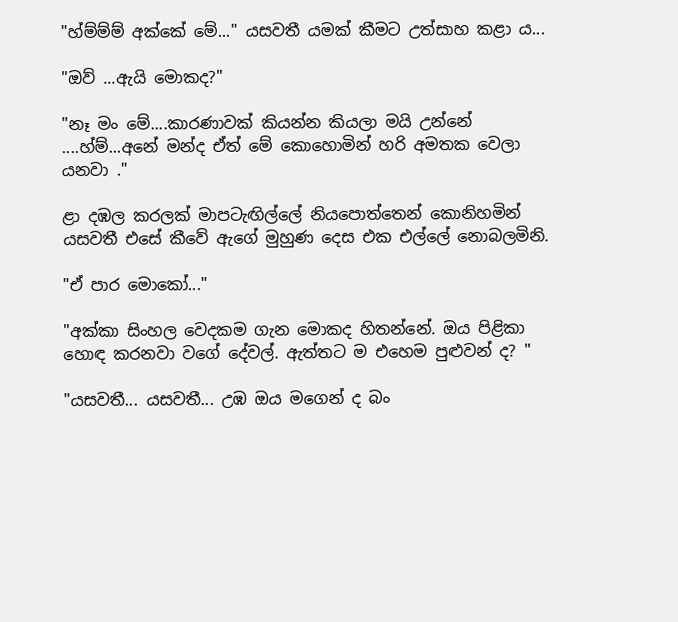"හ්ම්ම්ම් අක්කේ මේ..." යසවතී යමක් කීමට උත්සාහ කළා ය...

"ඔව් ...ඇයි මොකද?"

"නෑ මං මේ....කාරණාවක් කියන්න කියලා මයි උන්නේ ....හ්ම්...අනේ මන්ද ඒත් මේ කොහොමින් හරි අමතක වෙලා යනවා ."

ළා දඹල කරලක් මාපටැඟිල්ලේ නියපොත්තෙන් කොනිහමින් යසවතී එසේ කීවේ ඇගේ මුහුණ දෙස එක එල්ලේ නොබලමිනි.

"ඒ පාර මොකෝ..."

"අක්කා සිංහල වෙදකම ගැන මොකද හිතන්නේ. ඔය පිළිකා හොඳ කරනවා වගේ දේවල්. ඇත්තට ම එහෙම පුළුවන් ද? "

"යසවතී... යසවතී... උඹ ඔය මගෙන් ද බං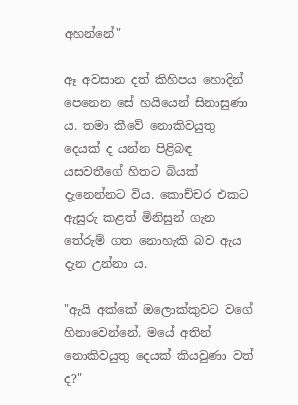අහන්නේ"

ඈ අවසාන දත් කිහිපය හොදින් පෙනෙන සේ හයියෙන් සිනාසුණා ය. තමා කීවේ නොකිවයුතු දෙයක් ද යන්න පිළිබඳ යසවතීගේ හිතට බියක් දැනෙන්නට විය. කොච්චර එකට ඇසුරු කළත් මිනිසුන් ගැන තේරුම් ගත නොහැකි බව ඇය දැන උන්නා ය.

"ඇයි අක්කේ ඔලොක්කුවට වගේ හිනාවෙන්නේ. මයේ අතින් නොකිවයුතු දෙයක් කියවුණා වත් ද?"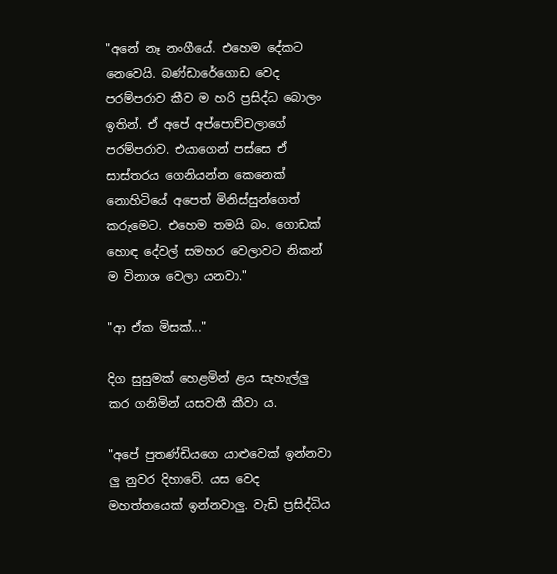"අනේ නෑ නංගීයේ. එහෙම දේකට නෙවෙයි. බණ්ඩාරේගොඩ වෙද පරම්පරාව කීව ම හරි ප්‍රසිද්ධ බොලං ඉතින්. ඒ අපේ අප්පොච්චලාගේ පරම්පරාව. එයාගෙන් පස්සෙ ඒ සාස්තරය ගෙනියන්න කෙනෙක් නොහිටියේ අපෙත් මිනිස්සුන්ගෙත් කරුමෙට. එහෙම තමයි බං. ගොඩක් හොඳ දේවල් සමහර වෙලාවට නිකන් ම විනාශ වෙලා යනවා."

"ආ ඒක මිසක්..."

දිග සුසුමක් හෙළමින් ළය සැහැල්ලු කර ගනිමින් යසවතී කීවා ය.

"අපේ පුතණ්ඩියගෙ යාළුවෙක් ඉන්නවා ලු නුවර දිහාවේ. යස වෙද මහත්තයෙක් ඉන්නවාලු. වැඩි ප්‍රසිද්ධිය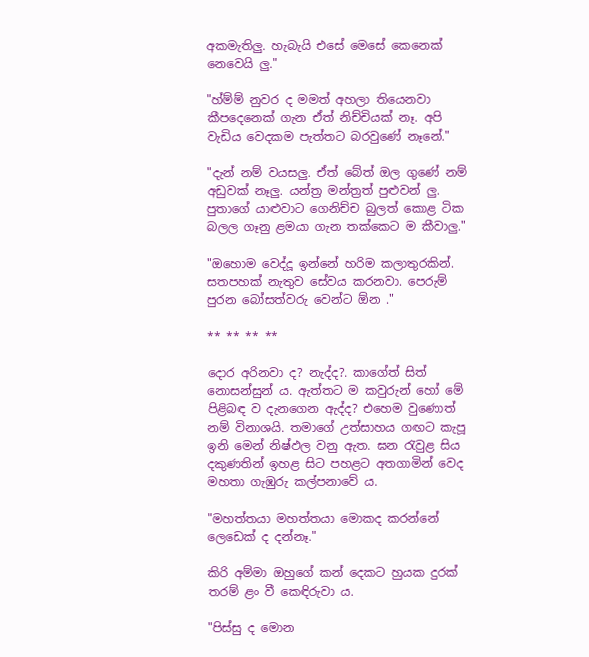අකමැතිලු. හැබැයි එසේ මෙසේ කෙනෙක් නෙවෙයි ලු."

"හ්ම්ම් නුවර ද මමත් අහලා තියෙනවා කීපදෙනෙක් ගැන ඒත් නිච්චියක් නෑ. අපි වැඩිය වෙදකම පැත්තට බරවුණේ නෑනේ."

"දැන් නම් වයසලු. ඒත් බේත් ඔල ගුණේ නම් අඩුවක් නෑලු. යන්ත්‍ර මන්ත්‍රත් පුළුවන් ලු. පුතාගේ යාළුවාට ගෙනිච්ච බුලත් කොළ ටික බලල ගෑනු ළමයා ගැන තක්කෙට ම කීවාලු."

"ඔහොම වෙද්දූ ඉන්නේ හරිම කලාතුරකින්. සතපහක් නැතුව සේවය කරනවා. පෙරුම් පුරන බෝසත්වරු වෙන්ට ඕන ."

** ** ** **

දොර අරිනවා ද? නැද්ද?. කාගේත් සිත් නොසන්සුන්‍ ය. ඇත්තට ම කවුරුන් හෝ මේ පිළිබඳ ව දැනගෙන ඇද්ද? එහෙම වුණොත් නම් විනාශයි. තමාගේ උත්සාහය ගඟට කැපූ ඉනි මෙන් නිෂ්ඵල වනු ඇත. ඝන රැවුළ සිය දකුණතින් ඉහළ සිට පහළට අතගාමින් වෙද මහතා ගැඹුරු කල්පනාවේ ය.

"මහත්තයා මහත්තයා මොකද කරන්නේ ලෙඩෙක් ද දන්නෑ."

කිරි අම්මා ඔහුගේ කන් දෙකට හුයක දුරක් තරම් ළං වී කෙඳිරුවා ය.

"පිස්සු ද මොන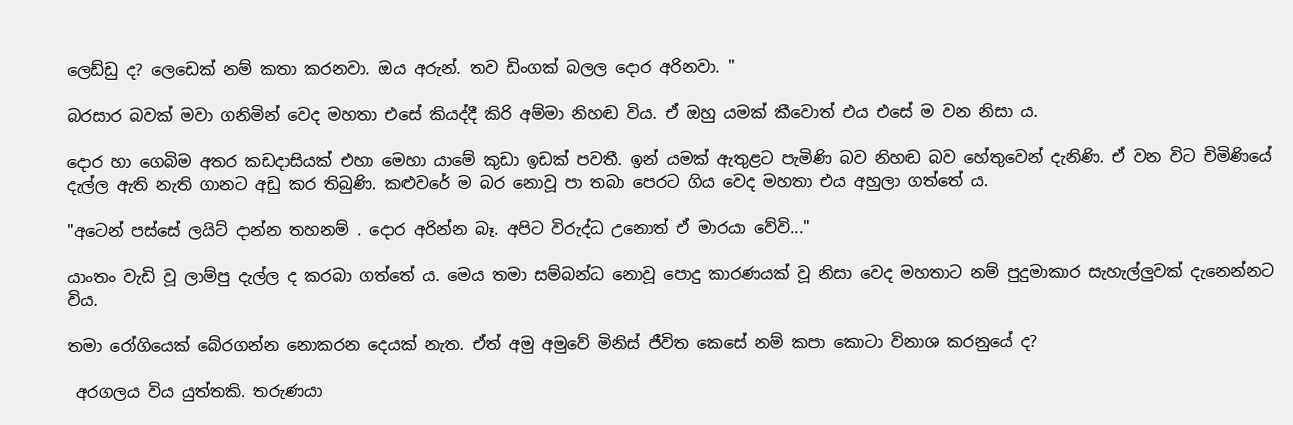ලෙඩ්ඩු ද? ලෙඩෙක් නම් කතා කරනවා. ඔය අරුන්. තව ඩිංගක් බලල දොර අරිනවා. "

බරසාර බවක් මවා ගනිමින් වෙද මහතා එසේ කියද්දී කිරි අම්මා නිහඬ විය. ඒ ඔහු යමක් කීවොත් එය එසේ ම වන නිසා ය.

දොර හා ගෙබිම අතර කඩදාසියක් එහා මෙහා යාමේ කුඩා ඉඩක් පවතී. ඉන් යමක් ඇතුළට පැමිණි බව නිහඬ බව හේතුවෙන් දැනිණි. ඒ වන විට චිමිණියේ දැල්ල ඇති නැති ගානට අඩු කර තිබුණි. කළුවරේ ම බර නොවූ පා තබා පෙරට ගිය වෙද මහතා එය අහුලා ගත්තේ ය.

"අටෙන් පස්සේ ලයිට් දාන්න තහනම් . දොර අරින්න බෑ. අපිට විරුද්ධ උනොත් ඒ මාරයා වේවි..."

යාංතං වැඩි වූ ලාම්පු දැල්ල ද කරබා ගත්තේ ය. මෙය තමා සම්බන්ධ නොවූ පොදු කාරණයක් වූ නිසා වෙද මහතාට නම් පුදුමාකාර සැහැල්ලුවක් දැනෙන්නට විය.

තමා රෝගියෙක් බේරගන්න නොකරන දෙයක් නැත. ඒත් අමු අමුවේ මිනිස් ජීවිත කෙසේ නම් කපා කොටා විනාශ කරනුයේ ද?

 අරගලය විය යුත්තකි. තරුණයා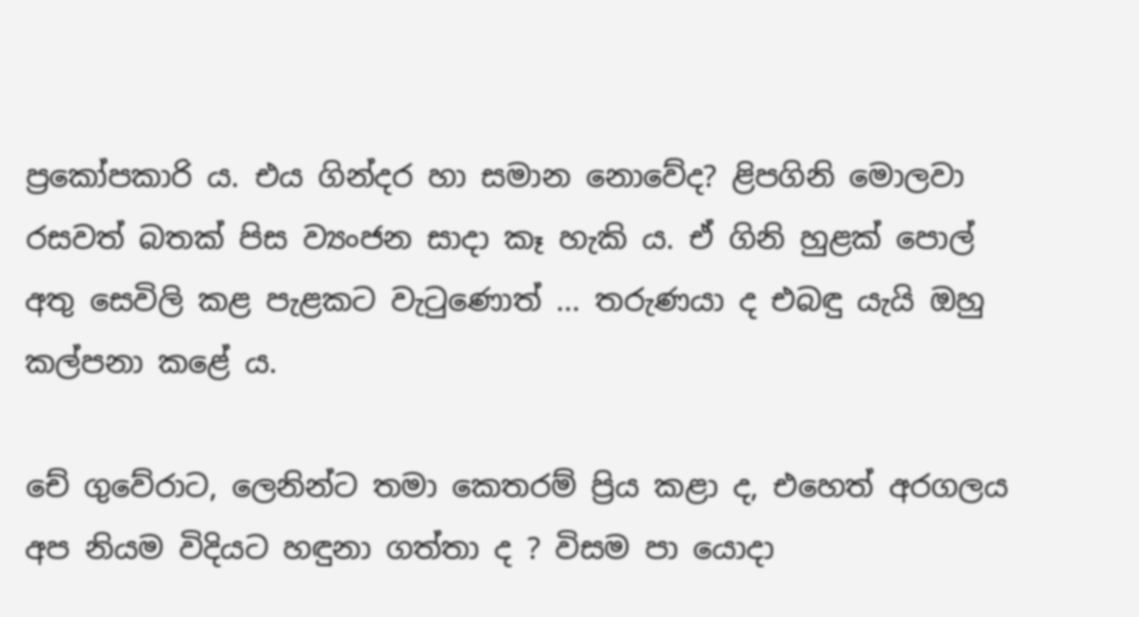ප්‍රකෝපකාරි ය. එය ගින්දර හා සමාන නොවේද? ළිපගිනි මොලවා රසවත් බතක් පිස ව්‍යංජන සාදා කෑ හැකි ය. ඒ ගිනි හුළක් පොල් අතු සෙවිලි කළ පැළකට වැටුණොත් ... තරුණයා ද එබඳු යැයි ඔහු කල්පනා කළේ ය.

චේ ගුවේරාට, ලෙනින්ට තමා කෙතරම් ප්‍රිය කළා ද, එහෙත් අරගලය අප නියම විදියට හඳුනා ගත්තා ද ? විසම පා යොදා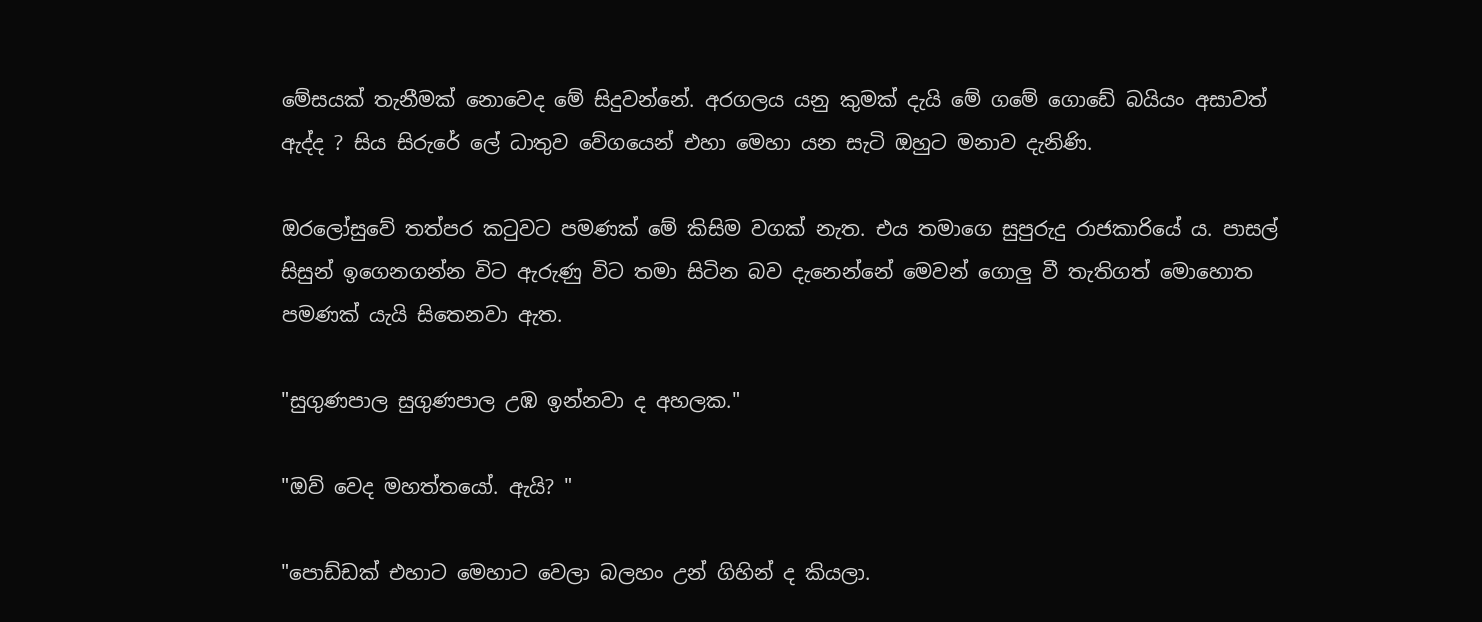මේසයක් තැනීමක් නොවෙද මේ සිදුවන්නේ. අරගලය යනු කුමක් දැයි මේ ගමේ ගොඩේ බයියං අසාවත් ඇද්ද ? සිය සිරුරේ ලේ ධාතුව වේගයෙන් එහා මෙහා යන සැටි ඔහුට මනාව දැනිණි.

ඔරලෝසුවේ තත්පර කටුවට පමණක් මේ කිසිම වගක් නැත. එය තමාගෙ සුපුරුදු රාජකාරියේ ය. පාසල් සිසුන් ඉගෙනගන්න විට ඇරුණු විට තමා සිටින බව දැනෙන්නේ මෙවන් ගොලු වී තැතිගත් මොහොත පමණක් යැයි සිතෙනවා ඇත.

"සුගුණපාල සුගුණපාල උඹ ඉන්නවා ද අහලක."

"ඔව් වෙද මහත්තයෝ. ඇයි? "

"පොඩ්ඩක් එහාට මෙහාට වෙලා බලහං උන් ගිහින් ද කියලා.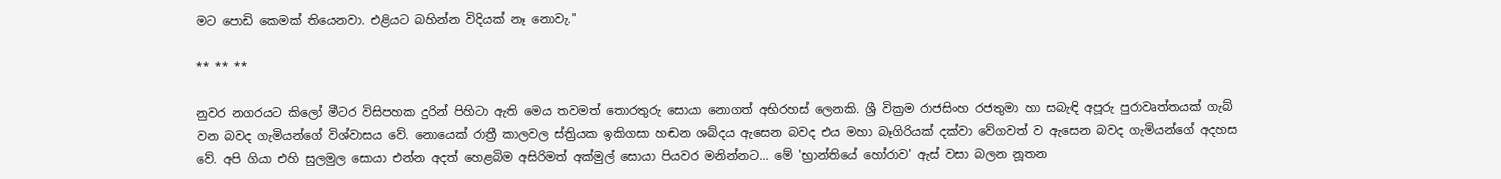මට පොඩි කෙමක් තියෙනවා. එළියට බහින්න විදියක් නෑ නොවැ."

** ** **

නුවර නගරයට කිලෝ මීටර විසිපහක දුරින් පිහිටා ඇති මෙය තවමත් තොරතුරු සොයා නොගත් අභිරහස් ලෙනකි. ශ්‍රී වික්‍රම රාජසිංහ රජතුමා හා සබැඳි අපූරු පුරාවෘත්තයක් ගැබ් වන බවද ගැමියන්ගේ විශ්වාසය වේ. නොයෙක් රාත්‍රී කාලවල ස්ත්‍රියක ඉකිගසා හඬන ශබ්දය ඇසෙන බවද එය මහා බෑගිරියක් දක්වා වේගවත් ව ඇසෙන බවද ගැමියන්ගේ අදහස වේ. අපි ගියා එහි සුලමුල සොයා එන්න අදත් හෙළබිම අසිරිමත් අක්මුල් සොයා පියවර මනින්නට... මේ 'භ්‍රාන්තියේ හෝරාව' ඇස් වසා බලන නූතන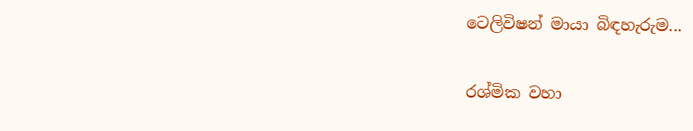ටෙලිවිෂන් මායා බිඳහැරුම...

රශ්මික වහා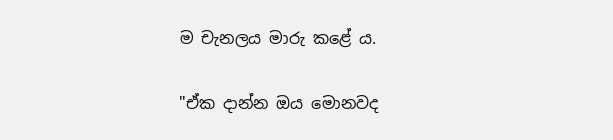ම චැනලය මාරු කළේ ය.

"ඒක දාන්න ඔය මොනවද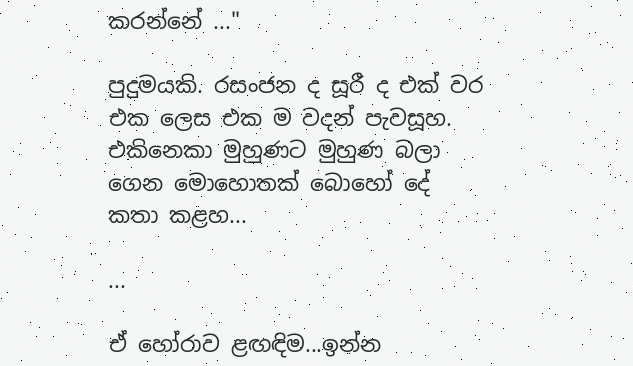කරන්නේ ..."

පුදුමයකි. රසංජන ද සූරී ද එක් වර එක ලෙස එක ම වදන් පැවසූහ. එකිනෙකා මුහුණට මුහුණ බලා ගෙන මොහොතක් බොහෝ දේ කතා කළහ...

...

ඒ හෝරාව ළඟඳිම...ඉන්න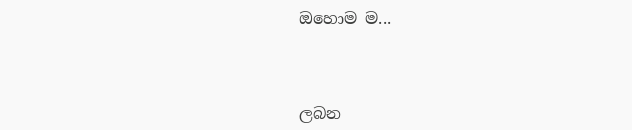ඔහොම ම...



ලබන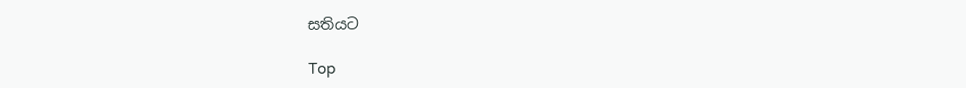සතියට

Top